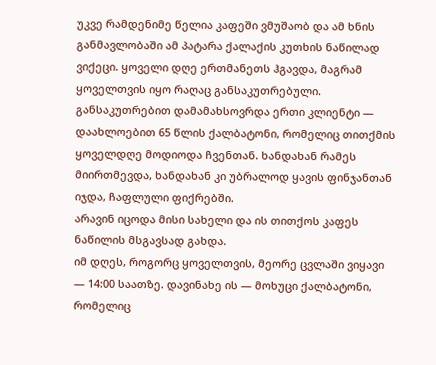უკვე რამდენიმე წელია კაფეში ვმუშაობ და ამ ხნის განმავლობაში ამ პატარა ქალაქის კუთხის ნაწილად ვიქეცი. ყოველი დღე ერთმანეთს ჰგავდა, მაგრამ ყოველთვის იყო რაღაც განსაკუთრებული.
განსაკუთრებით დამამახსოვრდა ერთი კლიენტი — დაახლოებით 65 წლის ქალბატონი, რომელიც თითქმის ყოველდღე მოდიოდა ჩვენთან. ხანდახან რამეს მიირთმევდა, ხანდახან კი უბრალოდ ყავის ფინჯანთან იჯდა, ჩაფლული ფიქრებში.
არავინ იცოდა მისი სახელი და ის თითქოს კაფეს ნაწილის მსგავსად გახდა.
იმ დღეს, როგორც ყოველთვის, მეორე ცვლაში ვიყავი — 14:00 საათზე. დავინახე ის — მოხუცი ქალბატონი, რომელიც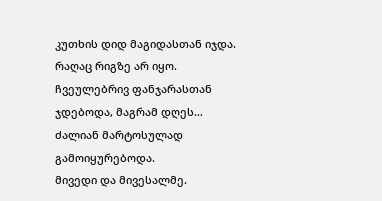კუთხის დიდ მაგიდასთან იჯდა. რაღაც რიგზე არ იყო. ჩვეულებრივ ფანჯარასთან ჯდებოდა, მაგრამ დღეს… ძალიან მარტოსულად გამოიყურებოდა.
მივედი და მივესალმე.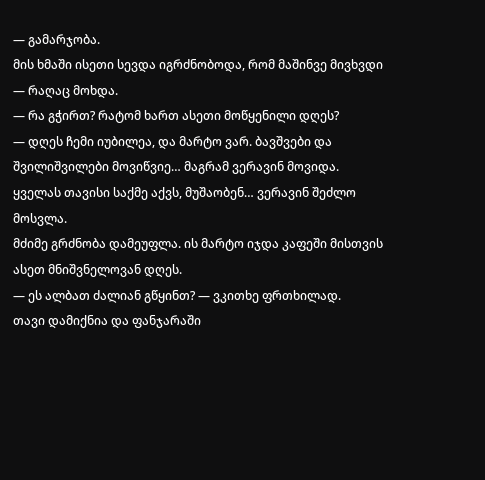— გამარჯობა.
მის ხმაში ისეთი სევდა იგრძნობოდა, რომ მაშინვე მივხვდი — რაღაც მოხდა.
— რა გჭირთ? რატომ ხართ ასეთი მოწყენილი დღეს?
— დღეს ჩემი იუბილეა, და მარტო ვარ. ბავშვები და შვილიშვილები მოვიწვიე… მაგრამ ვერავინ მოვიდა. ყველას თავისი საქმე აქვს, მუშაობენ… ვერავინ შეძლო მოსვლა.
მძიმე გრძნობა დამეუფლა. ის მარტო იჯდა კაფეში მისთვის ასეთ მნიშვნელოვან დღეს.
— ეს ალბათ ძალიან გწყინთ? — ვკითხე ფრთხილად.
თავი დამიქნია და ფანჯარაში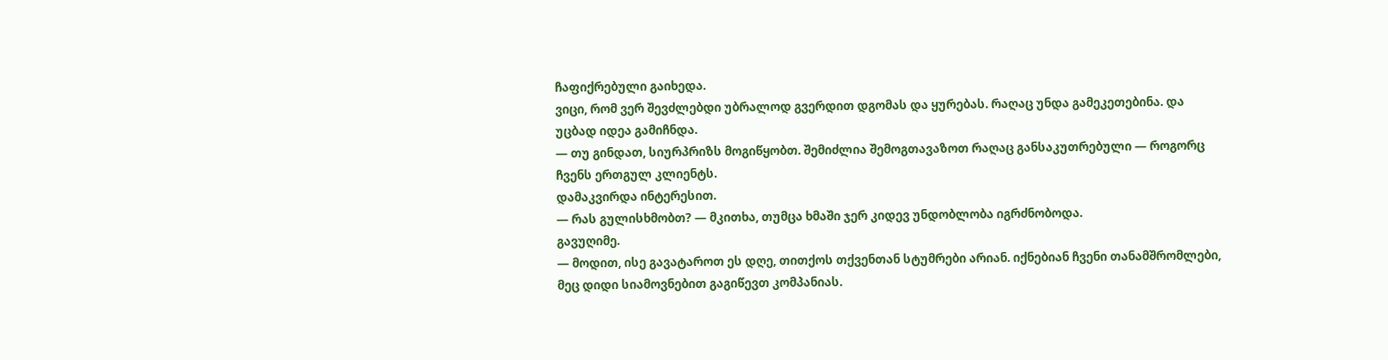ჩაფიქრებული გაიხედა.
ვიცი, რომ ვერ შევძლებდი უბრალოდ გვერდით დგომას და ყურებას. რაღაც უნდა გამეკეთებინა. და უცბად იდეა გამიჩნდა.
— თუ გინდათ, სიურპრიზს მოგიწყობთ. შემიძლია შემოგთავაზოთ რაღაც განსაკუთრებული — როგორც ჩვენს ერთგულ კლიენტს.
დამაკვირდა ინტერესით.
— რას გულისხმობთ? — მკითხა, თუმცა ხმაში ჯერ კიდევ უნდობლობა იგრძნობოდა.
გავუღიმე.
— მოდით, ისე გავატაროთ ეს დღე, თითქოს თქვენთან სტუმრები არიან. იქნებიან ჩვენი თანამშრომლები, მეც დიდი სიამოვნებით გაგიწევთ კომპანიას.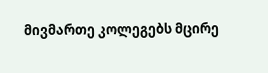მივმართე კოლეგებს მცირე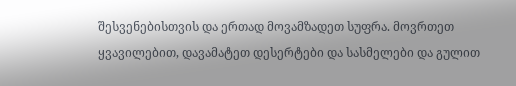შესვენებისთვის და ერთად მოვამზადეთ სუფრა. მოვრთეთ ყვავილებით, დავამატეთ დესერტები და სასმელები და გულით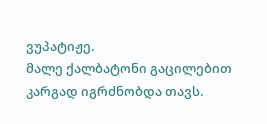ვუპატიჟე.
მალე ქალბატონი გაცილებით კარგად იგრძნობდა თავს.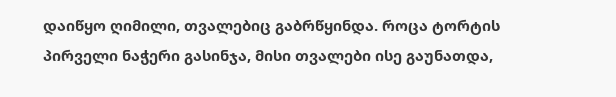დაიწყო ღიმილი, თვალებიც გაბრწყინდა. როცა ტორტის პირველი ნაჭერი გასინჯა, მისი თვალები ისე გაუნათდა,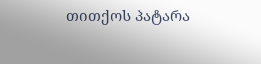თითქოს პატარა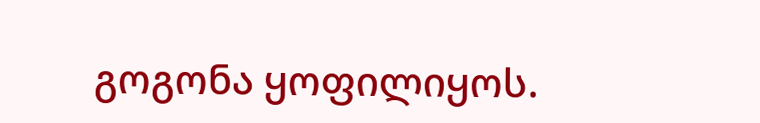გოგონა ყოფილიყოს.